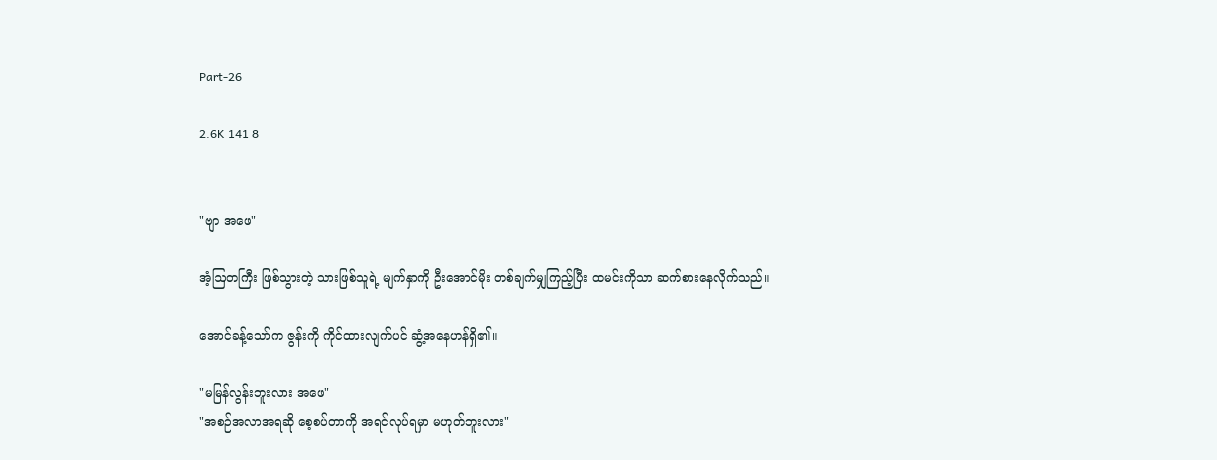Part-26

2.6K 141 8


"ဗျာ အဖေ"

အံ့ဩတကြီး ဖြစ်သွားတဲ့ သားဖြစ်သူရဲ့ မျက်နှာကို ဦးအောင်မိုး တစ်ချက်မျှကြည့်ပြီး ထမင်းကိုသာ ဆက်စားနေလိုက်သည်။

အောင်ခန့်သော်က ဇွန်းကို ကိုင်ထားလျက်ပင် ဆွံ့အ‌နေဟန်ရှိ၏။

"မမြန်လွန်းဘူးလား အဖေ"
"အစဉ်အလာအရဆို စေ့စပ်တာကို အရင်လုပ်ရမှာ မဟုတ်ဘူးလား"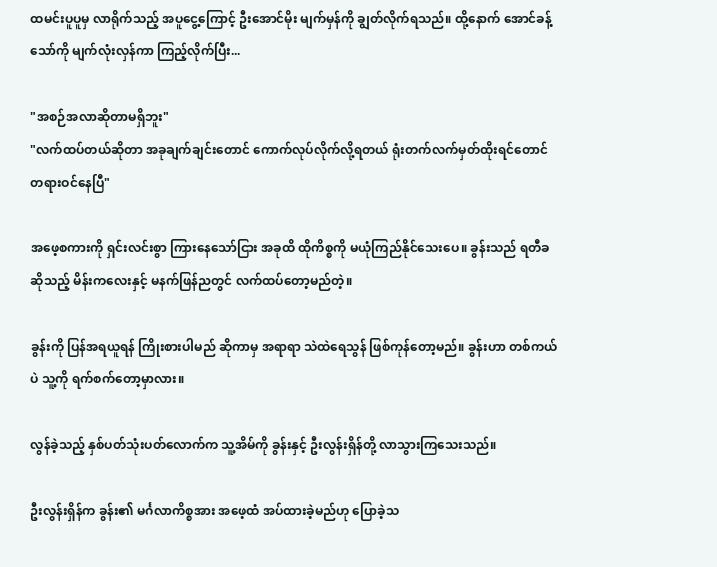ထမင်းပူပူမှ လာရိုက်သည့် အပူငွေ့ကြောင့် ဦးအောင်မိုး မျက်မှန်ကို ချွတ်လိုက်ရသည်။ ထို့နောက် အောင်ခန့်သော်ကို မျက်လုံးလှန်ကာ ကြည့်လိုက်ပြီး...

"အစဉ်အလာဆိုတာမရှိဘူး"
"လက်ထပ်တယ်ဆိုတာ အခုချက်ချင်းတောင် ကောက်လုပ်လိုက်လို့ရတယ် ရုံးတက်လက်မှတ်ထိုးရင်တောင် တရားဝင်နေပြီ"

အဖေ့စကားကို ရှင်းလင်းစွာ ကြားနေသော်ငြား အခုထိ ထိုကိစ္စကို မယုံကြည်နိုင်သေးပေ။ ခွန်းသည် ရတီခဆိုသည့် မိန်းကလေးနှင့် မနက်ဖြန်ညတွင် လက်ထပ်တော့မည်တဲ့။

ခွန်းကို ပြန်အရယူရန် ကြိုးစားပါမည် ဆိုကာမှ အရာရာ သဲထဲရေသွန် ဖြစ်ကုန်တော့မည်။ ခွန်းဟာ တစ်ကယ်ပဲ သူ့ကို ရက်စက်တော့မှာလား။

လွန်ခဲ့သည့် နှစ်ပတ်သုံးပတ်လောက်က သူ့အိမ်ကို ခွန်းနှင့် ဦးလွန်းရှိန်တို့ လာသွားကြသေးသည်။

ဦးလွန်းရှိန်က ခွန်း၏ မင်္ဂလာကိစ္စအား အဖေ့ထံ အပ်ထားခဲ့မည်ဟု ပြောခဲ့သ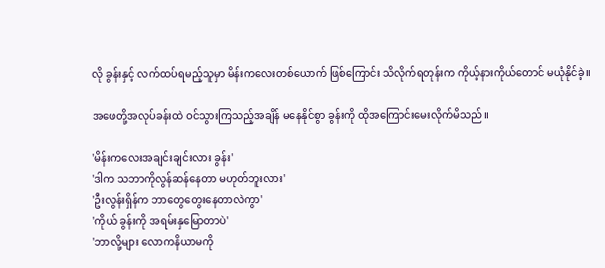လို ခွန်းနှင့် လက်ထပ်ရမည့်သူမှာ မိန်းကလေးတစ်ယောက် ဖြစ်ကြောင်း သိလိုက်ရတုန်းက ကိုယ့်နားကိုယ်တောင် မယုံနိုင်ခဲ့။

အဖေတို့အလုပ်ခန်းထဲ ဝင်သွားကြသည့်အချိန် မနေနိုင်စွာ ခွန်းကို ထိုအကြောင်းမေးလိုက်မိသည်။

'မိန်းကလေးအချင်းချင်းလား ခွန်း'
'ဒါက သဘာကိုလွန်ဆန်နေတာ မဟုတ်ဘူးလား'
'ဦးလွန်းရှိန်က ဘာတွေတွေးနေတာလဲကွာ'
'ကိုယ် ခွန်းကို အရမ်းနှမြောတာပဲ'
'ဘာလို့များ လောကနိယာမကို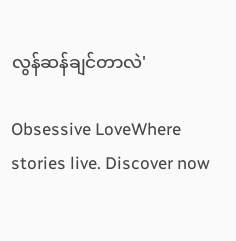လွန်ဆန်ချင်တာလဲ'

Obsessive LoveWhere stories live. Discover now